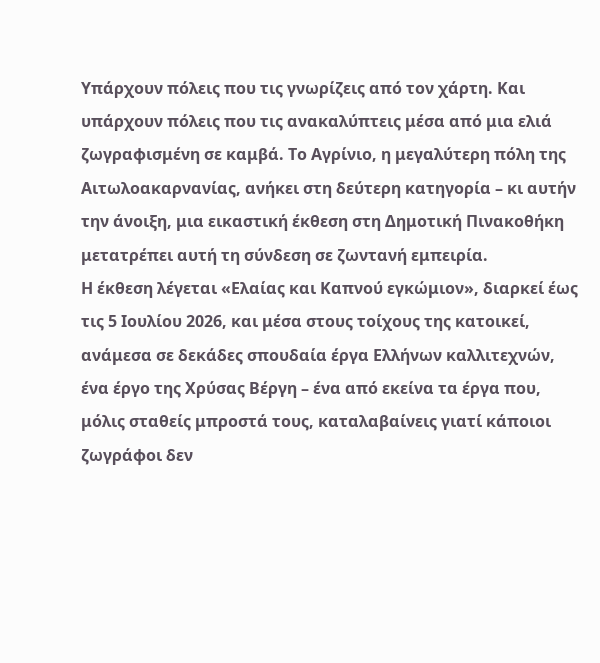Υπάρχουν πόλεις που τις γνωρίζεις από τον χάρτη. Και υπάρχουν πόλεις που τις ανακαλύπτεις μέσα από μια ελιά ζωγραφισμένη σε καμβά. Το Αγρίνιο, η μεγαλύτερη πόλη της Αιτωλοακαρνανίας, ανήκει στη δεύτερη κατηγορία – κι αυτήν την άνοιξη, μια εικαστική έκθεση στη Δημοτική Πινακοθήκη μετατρέπει αυτή τη σύνδεση σε ζωντανή εμπειρία.
Η έκθεση λέγεται «Ελαίας και Καπνού εγκώμιον», διαρκεί έως τις 5 Ιουλίου 2026, και μέσα στους τοίχους της κατοικεί, ανάμεσα σε δεκάδες σπουδαία έργα Ελλήνων καλλιτεχνών, ένα έργο της Χρύσας Βέργη – ένα από εκείνα τα έργα που, μόλις σταθείς μπροστά τους, καταλαβαίνεις γιατί κάποιοι ζωγράφοι δεν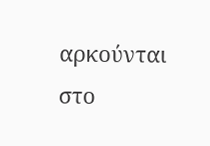αρκούνται στο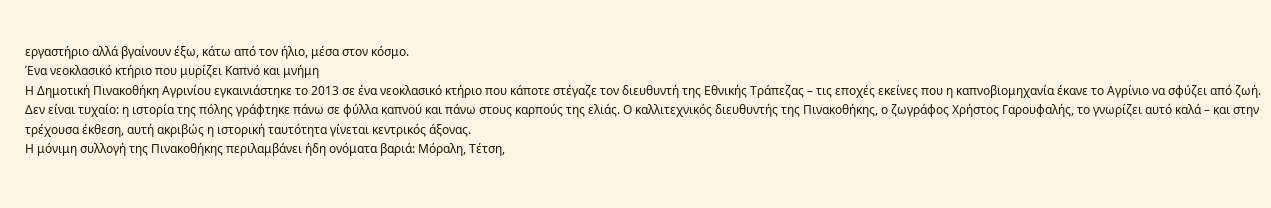εργαστήριο αλλά βγαίνουν έξω, κάτω από τον ήλιο, μέσα στον κόσμο.
Ένα νεοκλασικό κτήριο που μυρίζει Καπνό και μνήμη
Η Δημοτική Πινακοθήκη Αγρινίου εγκαινιάστηκε το 2013 σε ένα νεοκλασικό κτήριο που κάποτε στέγαζε τον διευθυντή της Εθνικής Τράπεζας – τις εποχές εκείνες που η καπνοβιομηχανία έκανε το Αγρίνιο να σφύζει από ζωή. Δεν είναι τυχαίο: η ιστορία της πόλης γράφτηκε πάνω σε φύλλα καπνού και πάνω στους καρπούς της ελιάς. Ο καλλιτεχνικός διευθυντής της Πινακοθήκης, ο ζωγράφος Χρήστος Γαρουφαλής, το γνωρίζει αυτό καλά – και στην τρέχουσα έκθεση, αυτή ακριβώς η ιστορική ταυτότητα γίνεται κεντρικός άξονας.
Η μόνιμη συλλογή της Πινακοθήκης περιλαμβάνει ήδη ονόματα βαριά: Μόραλη, Τέτση,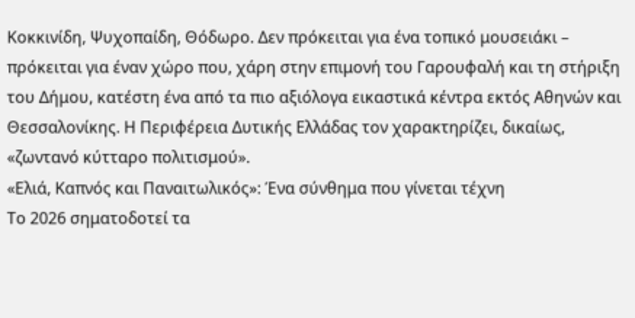Κοκκινίδη, Ψυχοπαίδη, Θόδωρο. Δεν πρόκειται για ένα τοπικό μουσειάκι – πρόκειται για έναν χώρο που, χάρη στην επιμονή του Γαρουφαλή και τη στήριξη του Δήμου, κατέστη ένα από τα πιο αξιόλογα εικαστικά κέντρα εκτός Αθηνών και Θεσσαλονίκης. Η Περιφέρεια Δυτικής Ελλάδας τον χαρακτηρίζει, δικαίως, «ζωντανό κύτταρο πολιτισμού».
«Ελιά, Καπνός και Παναιτωλικός»: Ένα σύνθημα που γίνεται τέχνη
Το 2026 σηματοδοτεί τα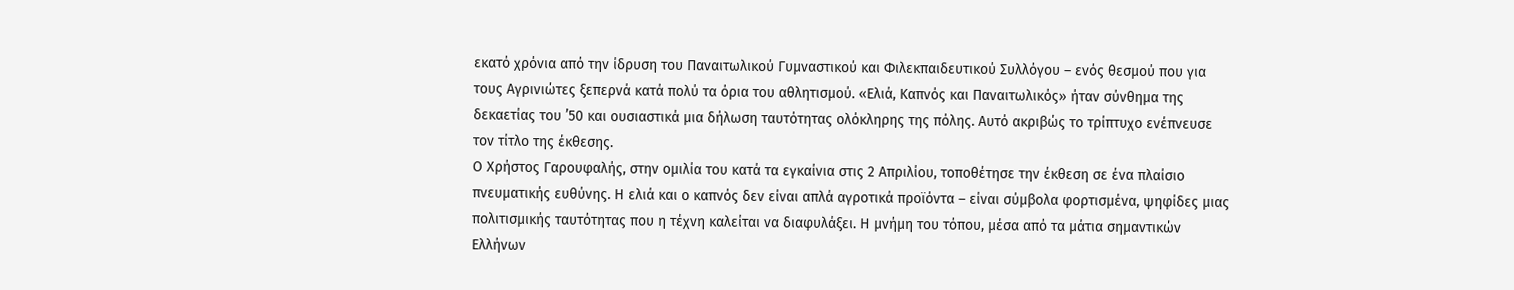εκατό χρόνια από την ίδρυση του Παναιτωλικού Γυμναστικού και Φιλεκπαιδευτικού Συλλόγου – ενός θεσμού που για τους Αγρινιώτες ξεπερνά κατά πολύ τα όρια του αθλητισμού. «Ελιά, Καπνός και Παναιτωλικός» ήταν σύνθημα της δεκαετίας του ’50 και ουσιαστικά μια δήλωση ταυτότητας ολόκληρης της πόλης. Αυτό ακριβώς το τρίπτυχο ενέπνευσε τον τίτλο της έκθεσης.
Ο Χρήστος Γαρουφαλής, στην ομιλία του κατά τα εγκαίνια στις 2 Απριλίου, τοποθέτησε την έκθεση σε ένα πλαίσιο πνευματικής ευθύνης. Η ελιά και ο καπνός δεν είναι απλά αγροτικά προϊόντα – είναι σύμβολα φορτισμένα, ψηφίδες μιας πολιτισμικής ταυτότητας που η τέχνη καλείται να διαφυλάξει. Η μνήμη του τόπου, μέσα από τα μάτια σημαντικών Ελλήνων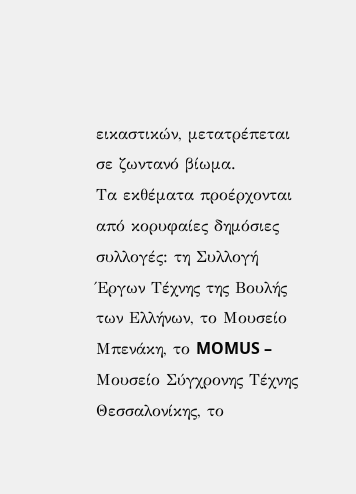εικαστικών, μετατρέπεται σε ζωντανό βίωμα.
Τα εκθέματα προέρχονται από κορυφαίες δημόσιες συλλογές: τη Συλλογή Έργων Τέχνης της Βουλής των Ελλήνων, το Μουσείο Μπενάκη, το MOMUS – Μουσείο Σύγχρονης Τέχνης Θεσσαλονίκης, το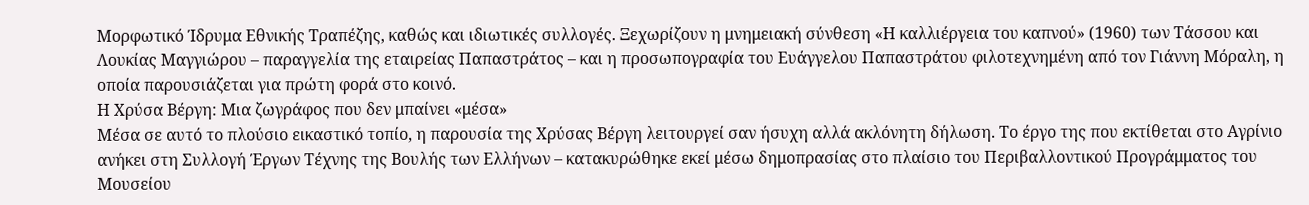Μορφωτικό Ίδρυμα Εθνικής Τραπέζης, καθώς και ιδιωτικές συλλογές. Ξεχωρίζουν η μνημειακή σύνθεση «Η καλλιέργεια του καπνού» (1960) των Τάσσου και Λουκίας Μαγγιώρου – παραγγελία της εταιρείας Παπαστράτος – και η προσωπογραφία του Ευάγγελου Παπαστράτου φιλοτεχνημένη από τον Γιάννη Μόραλη, η οποία παρουσιάζεται για πρώτη φορά στο κοινό.
Η Χρύσα Βέργη: Μια ζωγράφος που δεν μπαίνει «μέσα»
Μέσα σε αυτό το πλούσιο εικαστικό τοπίο, η παρουσία της Χρύσας Βέργη λειτουργεί σαν ήσυχη αλλά ακλόνητη δήλωση. Το έργο της που εκτίθεται στο Αγρίνιο ανήκει στη Συλλογή Έργων Τέχνης της Βουλής των Ελλήνων – κατακυρώθηκε εκεί μέσω δημοπρασίας στο πλαίσιο του Περιβαλλοντικού Προγράμματος του Μουσείου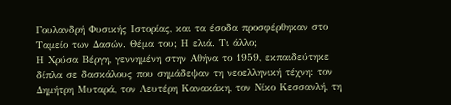Γουλανδρή Φυσικής Ιστορίας, και τα έσοδα προσφέρθηκαν στο Ταμείο των Δασών. Θέμα του; Η ελιά. Τι άλλο;
Η Χρύσα Βέργη, γεννημένη στην Αθήνα το 1959, εκπαιδεύτηκε δίπλα σε δασκάλους που σημάδεψαν τη νεοελληνική τέχνη: τον Δημήτρη Μυταρά, τον Λευτέρη Κανακάκη, τον Νίκο Κεσσανλή, τη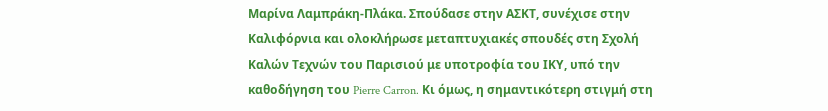Μαρίνα Λαμπράκη-Πλάκα. Σπούδασε στην ΑΣΚΤ, συνέχισε στην Καλιφόρνια και ολοκλήρωσε μεταπτυχιακές σπουδές στη Σχολή Καλών Τεχνών του Παρισιού με υποτροφία του ΙΚΥ, υπό την καθοδήγηση του Pierre Carron. Κι όμως, η σημαντικότερη στιγμή στη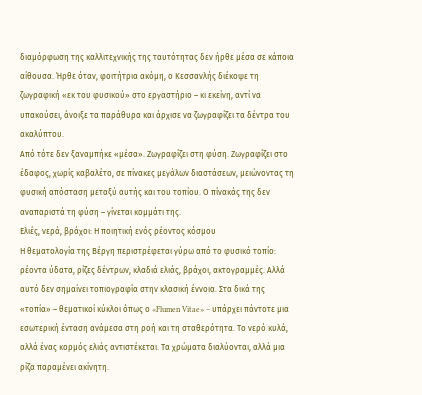διαμόρφωση της καλλιτεχνικής της ταυτότητας δεν ήρθε μέσα σε κάποια αίθουσα. Ήρθε όταν, φοιτήτρια ακόμη, ο Κεσσανλής διέκοψε τη ζωγραφική «εκ του φυσικού» στο εργαστήριο – κι εκείνη, αντί να υπακούσει, άνοιξε τα παράθυρα και άρχισε να ζωγραφίζει τα δέντρα του ακαλύπτου.
Από τότε δεν ξαναμπήκε «μέσα». Ζωγραφίζει στη φύση. Ζωγραφίζει στο έδαφος, χωρίς καβαλέτο, σε πίνακες μεγάλων διαστάσεων, μειώνοντας τη φυσική απόσταση μεταξύ αυτής και του τοπίου. Ο πίνακάς της δεν αναπαριστά τη φύση – γίνεται κομμάτι της.
Ελιές, νερά, βράχοι: Η ποιητική ενός ρέοντος κόσμου
Η θεματολογία της Βέργη περιστρέφεται γύρω από το φυσικό τοπίο: ρέοντα ύδατα, ρίζες δέντρων, κλαδιά ελιάς, βράχοι, ακτογραμμές. Αλλά αυτό δεν σημαίνει τοπιογραφία στην κλασική έννοια. Στα δικά της «τοπία» – θεματικοί κύκλοι όπως ο «Flumen Vitae» – υπάρχει πάντοτε μια εσωτερική ένταση ανάμεσα στη ροή και τη σταθερότητα. Το νερό κυλά, αλλά ένας κορμός ελιάς αντιστέκεται. Τα χρώματα διαλύονται, αλλά μια ρίζα παραμένει ακίνητη.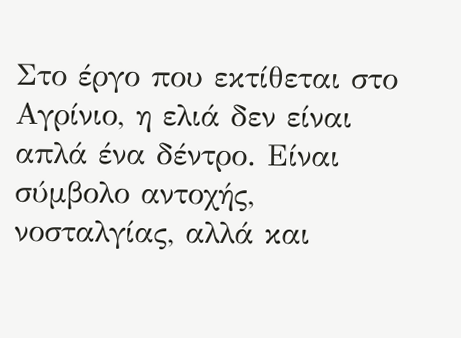Στο έργο που εκτίθεται στο Αγρίνιο, η ελιά δεν είναι απλά ένα δέντρο. Είναι σύμβολο αντοχής, νοσταλγίας, αλλά και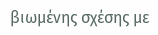βιωμένης σχέσης με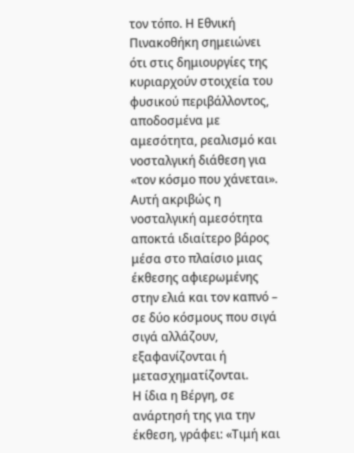τον τόπο. Η Εθνική Πινακοθήκη σημειώνει ότι στις δημιουργίες της κυριαρχούν στοιχεία του φυσικού περιβάλλοντος, αποδοσμένα με αμεσότητα, ρεαλισμό και νοσταλγική διάθεση για «τον κόσμο που χάνεται». Αυτή ακριβώς η νοσταλγική αμεσότητα αποκτά ιδιαίτερο βάρος μέσα στο πλαίσιο μιας έκθεσης αφιερωμένης στην ελιά και τον καπνό – σε δύο κόσμους που σιγά σιγά αλλάζουν, εξαφανίζονται ή μετασχηματίζονται.
Η ίδια η Βέργη, σε ανάρτησή της για την έκθεση, γράφει: «Τιμή και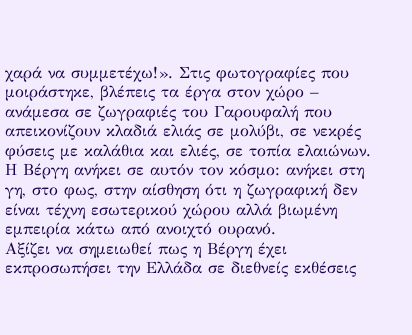χαρά να συμμετέχω!». Στις φωτογραφίες που μοιράστηκε, βλέπεις τα έργα στον χώρο – ανάμεσα σε ζωγραφιές του Γαρουφαλή που απεικονίζουν κλαδιά ελιάς σε μολύβι, σε νεκρές φύσεις με καλάθια και ελιές, σε τοπία ελαιώνων. Η Βέργη ανήκει σε αυτόν τον κόσμο: ανήκει στη γη, στο φως, στην αίσθηση ότι η ζωγραφική δεν είναι τέχνη εσωτερικού χώρου αλλά βιωμένη εμπειρία κάτω από ανοιχτό ουρανό.
Αξίζει να σημειωθεί πως η Βέργη έχει εκπροσωπήσει την Ελλάδα σε διεθνείς εκθέσεις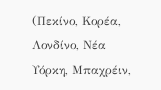(Πεκίνο, Κορέα, Λονδίνο, Νέα Υόρκη, Μπαχρέιν,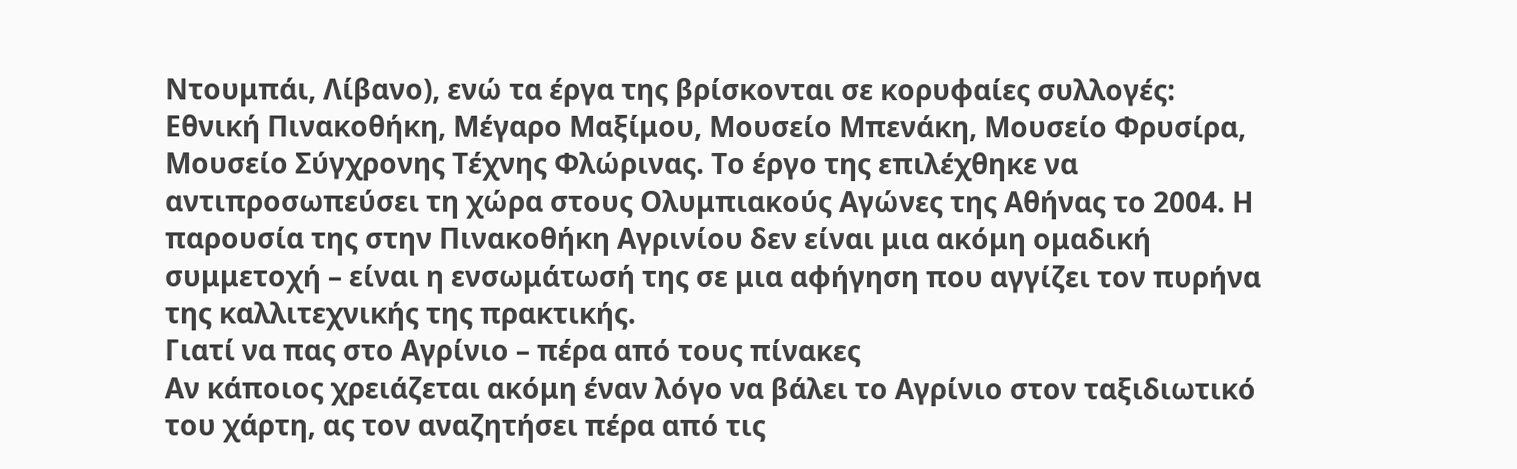Ντουμπάι, Λίβανο), ενώ τα έργα της βρίσκονται σε κορυφαίες συλλογές: Εθνική Πινακοθήκη, Μέγαρο Μαξίμου, Μουσείο Μπενάκη, Μουσείο Φρυσίρα, Μουσείο Σύγχρονης Τέχνης Φλώρινας. Το έργο της επιλέχθηκε να αντιπροσωπεύσει τη χώρα στους Ολυμπιακούς Αγώνες της Αθήνας το 2004. Η παρουσία της στην Πινακοθήκη Αγρινίου δεν είναι μια ακόμη ομαδική συμμετοχή – είναι η ενσωμάτωσή της σε μια αφήγηση που αγγίζει τον πυρήνα της καλλιτεχνικής της πρακτικής.
Γιατί να πας στο Αγρίνιο – πέρα από τους πίνακες
Αν κάποιος χρειάζεται ακόμη έναν λόγο να βάλει το Αγρίνιο στον ταξιδιωτικό του χάρτη, ας τον αναζητήσει πέρα από τις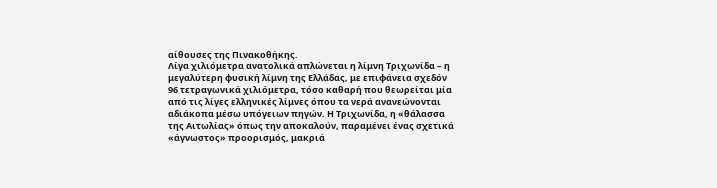αίθουσες της Πινακοθήκης.
Λίγα χιλιόμετρα ανατολικά απλώνεται η λίμνη Τριχωνίδα – η μεγαλύτερη φυσική λίμνη της Ελλάδας, με επιφάνεια σχεδόν 96 τετραγωνικά χιλιόμετρα, τόσο καθαρή που θεωρείται μία από τις λίγες ελληνικές λίμνες όπου τα νερά ανανεώνονται αδιάκοπα μέσω υπόγειων πηγών. Η Τριχωνίδα, η «θάλασσα της Αιτωλίας» όπως την αποκαλούν, παραμένει ένας σχετικά «άγνωστος» προορισμός, μακριά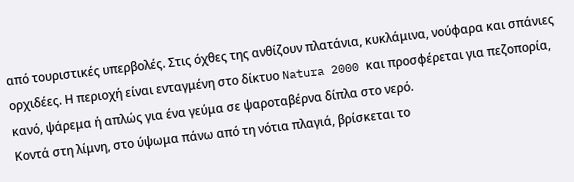από τουριστικές υπερβολές. Στις όχθες της ανθίζουν πλατάνια, κυκλάμινα, νούφαρα και σπάνιες ορχιδέες. Η περιοχή είναι ενταγμένη στο δίκτυο Natura 2000 και προσφέρεται για πεζοπορία, κανό, ψάρεμα ή απλώς για ένα γεύμα σε ψαροταβέρνα δίπλα στο νερό.
Κοντά στη λίμνη, στο ύψωμα πάνω από τη νότια πλαγιά, βρίσκεται το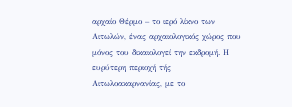αρχαίο Θέρμο – το ιερό λίκνο των Αιτωλών, ένας αρχαιολογικός χώρος που μόνος του δικαιολογεί την εκδρομή. Η ευρύτερη περιοχή τής Αιτωλοακαρνανίας, με το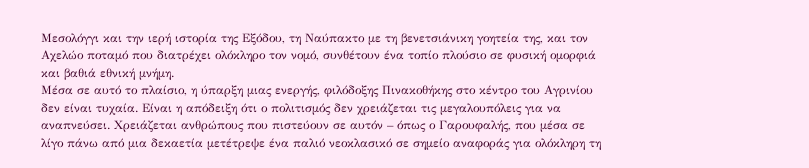Μεσολόγγι και την ιερή ιστορία της Εξόδου, τη Ναύπακτο με τη βενετσιάνικη γοητεία της, και τον Αχελώο ποταμό που διατρέχει ολόκληρο τον νομό, συνθέτουν ένα τοπίο πλούσιο σε φυσική ομορφιά και βαθιά εθνική μνήμη.
Μέσα σε αυτό το πλαίσιο, η ύπαρξη μιας ενεργής, φιλόδοξης Πινακοθήκης στο κέντρο του Αγρινίου δεν είναι τυχαία. Είναι η απόδειξη ότι ο πολιτισμός δεν χρειάζεται τις μεγαλουπόλεις για να αναπνεύσει. Χρειάζεται ανθρώπους που πιστεύουν σε αυτόν – όπως ο Γαρουφαλής, που μέσα σε λίγο πάνω από μια δεκαετία μετέτρεψε ένα παλιό νεοκλασικό σε σημείο αναφοράς για ολόκληρη τη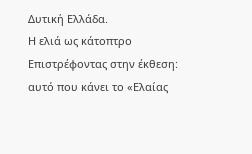Δυτική Ελλάδα.
Η ελιά ως κάτοπτρο
Επιστρέφοντας στην έκθεση: αυτό που κάνει το «Ελαίας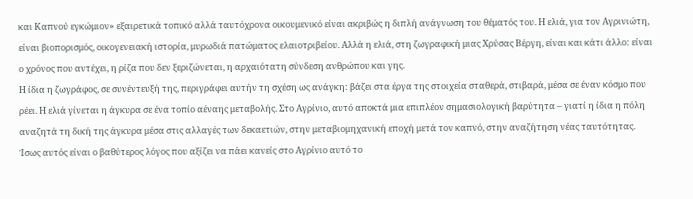και Καπνού εγκώμιον» εξαιρετικά τοπικό αλλά ταυτόχρονα οικουμενικό είναι ακριβώς η διπλή ανάγνωση του θέματός του. Η ελιά, για τον Αγρινιώτη, είναι βιοπορισμός, οικογενειακή ιστορία, μυρωδιά πατώματος ελαιοτριβείου. Αλλά η ελιά, στη ζωγραφική μιας Χρύσας Βέργη, είναι και κάτι άλλο: είναι ο χρόνος που αντέχει, η ρίζα που δεν ξεριζώνεται, η αρχαιότατη σύνδεση ανθρώπου και γης.
Η ίδια η ζωγράφος, σε συνέντευξή της, περιγράφει αυτήν τη σχέση ως ανάγκη: βάζει στα έργα της στοιχεία σταθερά, στιβαρά, μέσα σε έναν κόσμο που ρέει. Η ελιά γίνεται η άγκυρα σε ένα τοπίο αέναης μεταβολής. Στο Αγρίνιο, αυτό αποκτά μια επιπλέον σημασιολογική βαρύτητα – γιατί η ίδια η πόλη αναζητά τη δική της άγκυρα μέσα στις αλλαγές των δεκαετιών, στην μεταβιομηχανική εποχή μετά τον καπνό, στην αναζήτηση νέας ταυτότητας.
Ίσως αυτός είναι ο βαθύτερος λόγος που αξίζει να πάει κανείς στο Αγρίνιο αυτό το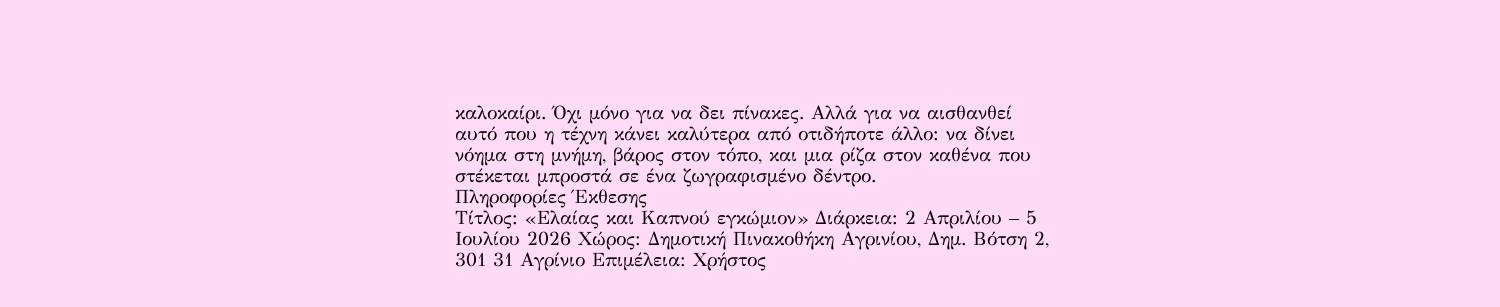καλοκαίρι. Όχι μόνο για να δει πίνακες. Αλλά για να αισθανθεί αυτό που η τέχνη κάνει καλύτερα από οτιδήποτε άλλο: να δίνει νόημα στη μνήμη, βάρος στον τόπο, και μια ρίζα στον καθένα που στέκεται μπροστά σε ένα ζωγραφισμένο δέντρο.
Πληροφορίες Έκθεσης
Τίτλος: «Ελαίας και Καπνού εγκώμιον» Διάρκεια: 2 Απριλίου – 5 Ιουλίου 2026 Χώρος: Δημοτική Πινακοθήκη Αγρινίου, Δημ. Βότση 2, 301 31 Αγρίνιο Επιμέλεια: Χρήστος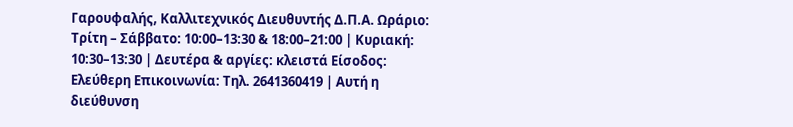Γαρουφαλής, Καλλιτεχνικός Διευθυντής Δ.Π.Α. Ωράριο: Τρίτη – Σάββατο: 10:00–13:30 & 18:00–21:00 | Κυριακή: 10:30–13:30 | Δευτέρα & αργίες: κλειστά Είσοδος: Ελεύθερη Επικοινωνία: Τηλ. 2641360419 | Αυτή η διεύθυνση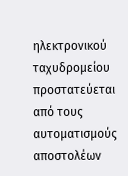ηλεκτρονικού ταχυδρομείου προστατεύεται από τους αυτοματισμούς αποστολέων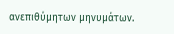ανεπιθύμητων μηνυμάτων.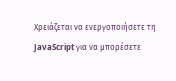Χρειάζεται να ενεργοποιήσετε τη JavaScript για να μπορέσετε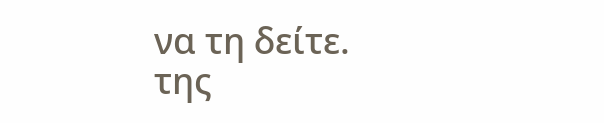να τη δείτε.
της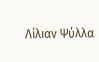Λίλιαν Ψύλλα